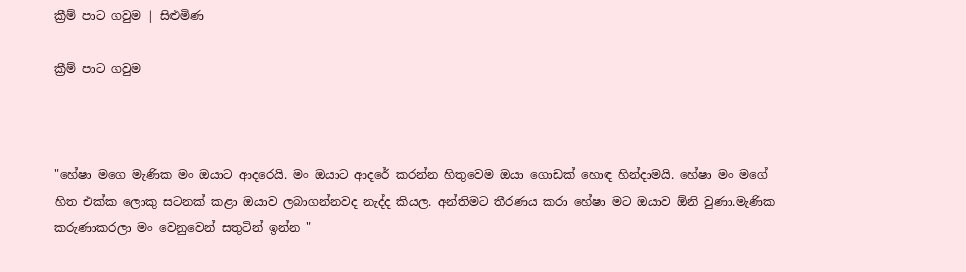ක්‍රීම් පාට ගවුම | සිළුමිණ

ක්‍රීම් පාට ගවුම



"හේෂා මගෙ මැණික මං ඔයාට ආදරෙයි. මං ඔයාට ආදරේ කරන්න හිතුවෙම ඔයා ගොඩක් හොඳ හින්දාමයි. හේෂා මං මගේ හිත එක්ක ලොකු සටනක් කළා ඔයාව ලබාගන්නවද නැද්ද කියල. අන්තිමට තීරණය කරා හේෂා මට ඔයාව ඕනි වුණා.මැණික කරුණාකරලා මං වෙනුවෙන් සතුටින් ඉන්න "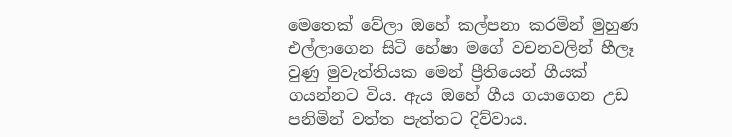මෙතෙක් වේලා ඔහේ කල්පනා කරමින් මුහුණ එල්ලාගෙන සිටි හේෂා මගේ වචනවලින් හීලෑ වුණු මුවැත්තියක මෙන් ප්‍රීතියෙන් ගීයක් ගයන්නට විය. ඇය ඔහේ ගීය ගයාගෙන උඩ පනිමින් වත්ත පැත්තට දිව්වාය.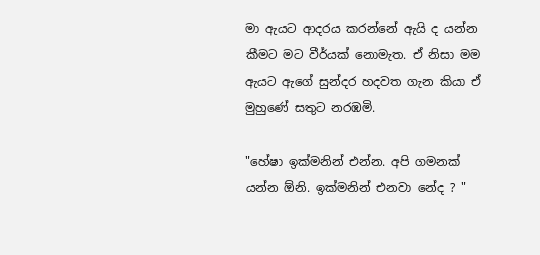මා ඇයට ආදරය කරන්නේ ඇයි ද යන්න කීමට මට වීර්යක් නොමැත. ඒ නිසා මම ඇයට ඇගේ සුන්දර හදවත ගැන කියා ඒ මුහුණේ සතුට නරඹමි.

"හේෂා ඉක්මනින් එන්න. අපි ගමනක් යන්න ඕනි. ඉක්මනින් එනවා නේද ? "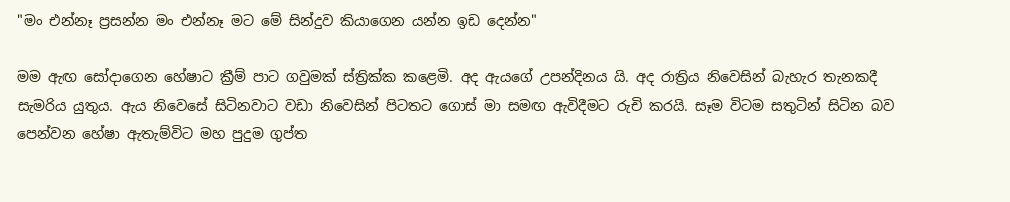"මං එන්නෑ ප්‍රසන්න මං එන්නෑ මට මේ සින්දුව කියාගෙන යන්න ඉඩ දෙන්න"

මම ඇඟ සෝදාගෙන හේෂාට ක්‍රීම් පාට ගවුමක් ස්ත්‍රික්ක කළෙමි. අද ඇයගේ උපන්දිනය යි. අද රාත්‍රිය නිවෙසින් බැහැර තැනකදී සැමරිය යුතුය. ඇය නිවෙසේ සිටිනවාට වඩා නිවෙසින් පිටතට ගොස් මා සමඟ ඇවිදීමට රුචි කරයි. සෑම විටම සතුටින් සිටින බව පෙන්වන හේෂා ඇතැම්විට මහ පුදුම ගුප්ත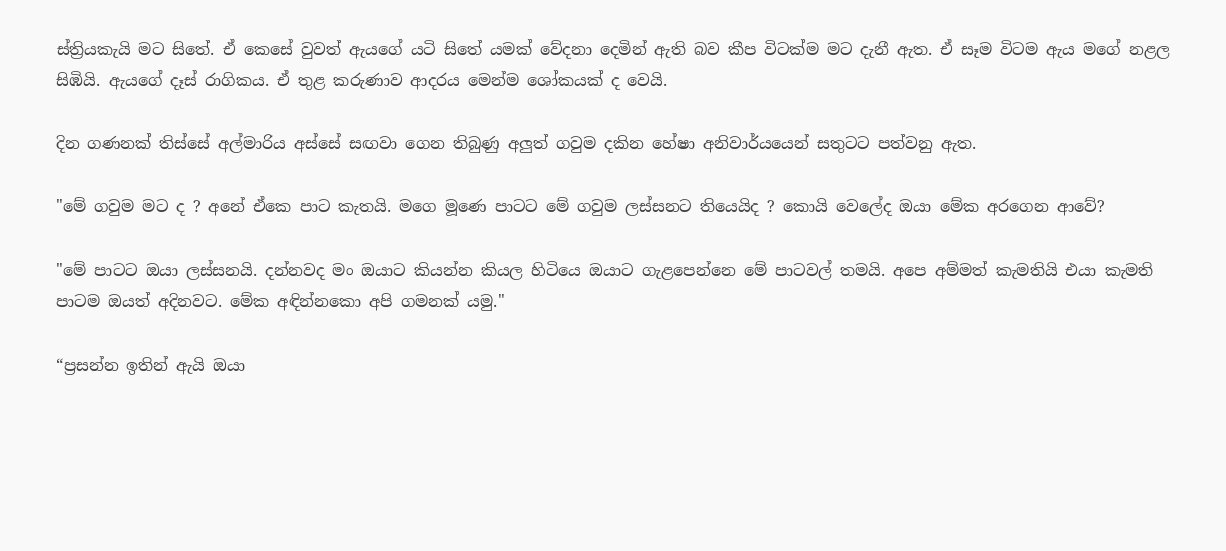ස්ත්‍රියකැයි මට සිතේ. ඒ කෙසේ වුවත් ඇයගේ යටි සිතේ යමක් වේදනා දෙමින් ඇති බව කීප විටක්ම මට දැනී ඇත. ඒ සෑම විටම ඇය මගේ නළල සිඹියි. ඇයගේ දෑස් රාගිකය. ඒ තුළ කරුණාව ආදරය මෙන්ම ශෝකයක් ද වෙයි.

දින ගණනක් තිස්සේ අල්මාරිය අස්සේ සඟවා ගෙන තිබුණු අලුත් ගවුම දකින හේෂා අනිවාර්යයෙන් සතුටට පත්වනු ඇත.

"මේ ගවුම මට ද ? අනේ ඒකෙ පාට කැතයි. මගෙ මූණෙ පාටට මේ ගවුම ලස්සනට තියෙයිද ? කොයි වෙලේද ඔයා මේක අරගෙන ආවේ?

"මේ පාටට ඔයා ලස්සනයි. දන්නවද මං ඔයාට කියන්න කියල හිටියෙ ඔයාට ගැළපෙන්නෙ මේ පාටවල් තමයි. අපෙ අම්මත් කැමතියි එයා කැමති පාටම ඔයත් අදිනවට. මේක අඳින්නකො අපි ගමනක් යමු."

“ප්‍රසන්න ඉතින් ඇයි ඔයා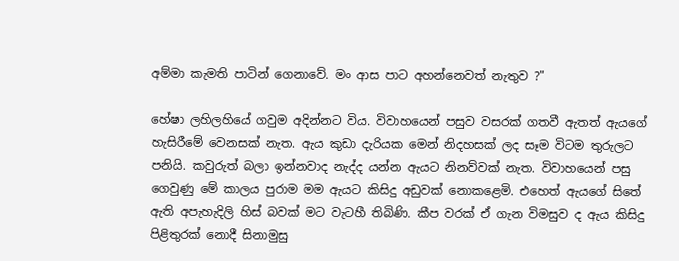අම්මා කැමති පාටින් ගෙනාවේ. මං ආස පාට අහන්නෙවත් නැතුව ?"

හේෂා ලහිලහියේ ගවුම අදින්නට විය. විවාහයෙන් පසුව වසරක් ගතවී ඇතත් ඇයගේ හැසිරීමේ වෙනසක් නැත. ඇය කුඩා දැරියක මෙන් නිදහසක් ලද සෑම විටම තුරුලට පනියි. කවුරුත් බලා ඉන්නවාද නැද්ද යන්න ඇයට නිනව්වක් නැත. විවාහයෙන් පසු ගෙවුණු මේ කාලය පුරාම මම ඇයට කිසිදු අඩුවක් නොකළෙමි. එහෙත් ඇයගේ සිතේ ඇති අපැහැදිලි හිස් බවක් මට වැටහී තිබිණි. කීප වරක් ඒ ගැන විමසුව ද ඇය කිසිදු පිළිතුරක් නොදී සිනාමුසු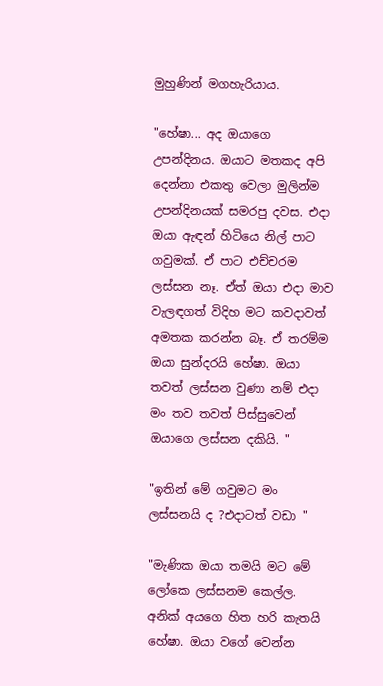මුහුණින් මගහැරියාය.

"හේෂා... අද ඔයාගෙ උපන්දිනය. ඔයාට මතකද අපි දෙන්නා එකතු වෙලා මුලින්ම උපන්දිනයක් සමරපු දවස. එදා ඔයා ඇඳන් හිටියෙ නිල් පාට ගවුමක්. ඒ පාට එච්චරම ලස්සන නෑ. ඒත් ඔයා එදා මාව වැලඳගත් විදිහ මට කවදාවත් අමතක කරන්න බෑ. ඒ තරම්ම ඔයා සුන්දරයි හේෂා. ඔයා තවත් ලස්සන වුණා නම් එදා මං තව තවත් පිස්සුවෙන් ඔයාගෙ ලස්සන දකියි. "

"ඉතින් මේ ගවුමට මං ලස්සනයි ද ?එදාටත් වඩා "

"මැණික ඔයා තමයි මට මේ ලෝකෙ ලස්සනම කෙල්ල. අනික් අයගෙ හිත හරි කැතයි හේෂා. ඔයා වගේ වෙන්න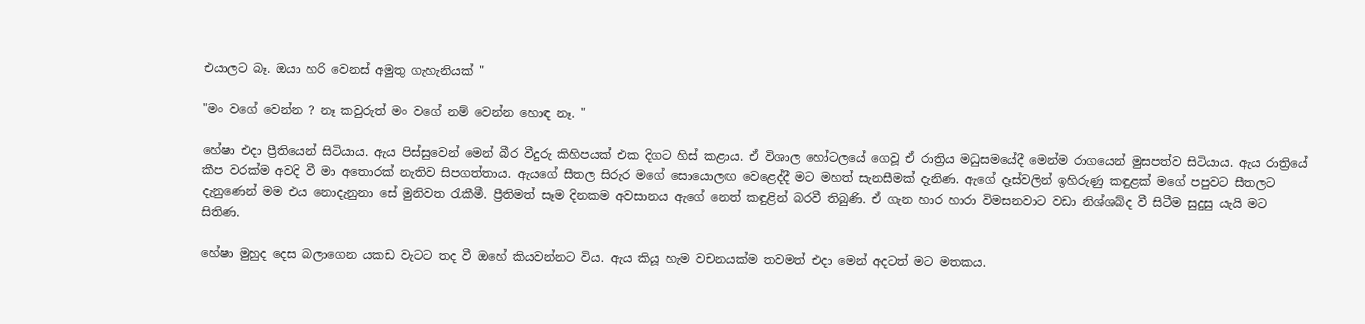එයාලට බෑ. ඔයා හරි වෙනස් අමුතු ගැහැනියක් "

"මං වගේ වෙන්න ? නෑ කවුරුත් මං වගේ නම් වෙන්න හොඳ නෑ. "

හේෂා එදා ප්‍රීතියෙන් සිටියාය. ඇය පිස්සුවෙන් මෙන් බීර වීදුරු කිහිපයක් එක දිගට හිස් කළාය. ඒ විශාල හෝටලයේ ගෙවූ ඒ රාත්‍රිය මධුසමයේදී මෙන්ම රාගයෙන් මුසපත්ව සිටියාය. ඇය රාත්‍රියේ කීප වරක්ම අවදි වී මා අතොරක් නැතිව සිපගත්තාය. ඇයගේ සීතල සිරුර මගේ සොයොලඟ වෙළෙද්දී මට මහත් සැනසීමක් දැනිණ. ඇගේ දෑස්වලින් ඉහිරුණු කඳුළක් මගේ පපුවට සීතලට දැනුණෙන් මම එය නොදැනුනා සේ මුනිවත රැකීමී. ප්‍රීතිමත් සෑම දිනකම අවසානය ඇගේ නෙත් කඳුළින් බරවී තිබුණි. ඒ ගැන හාර හාරා විමසනවාට වඩා නිශ්ශබ්ද වී සිටීම සුදුසු යැයි මට සිතිණ.

හේෂා මුහුද දෙස බලාගෙන යකඩ වැටට තද වී ඔහේ කියවන්නට විය. ඇය කියූ හැම වචනයක්ම තවමත් එදා මෙන් අදටත් මට මතකය.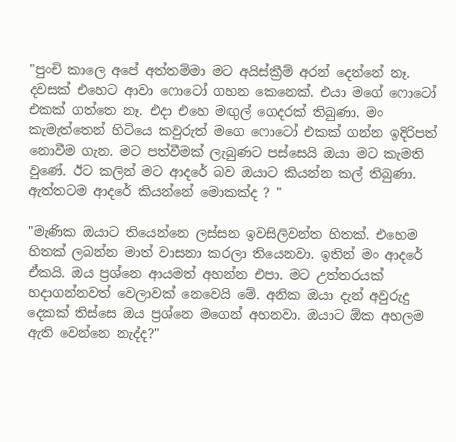"පුංචි කාලෙ අපේ අත්තම්මා මට අයිස්ක්‍රීම් අරන් දෙන්නේ නෑ. දවසක් එහෙට ආවා ෆොටෝ ගහන කෙනෙක්. එයා මගේ ෆොටෝ එකක් ගත්තෙ නෑ. එදා එහෙ මඟුල් ගෙදරක් තිබුණා. මං කැමැත්තෙන් හිටියෙ කවුරුත් මගෙ ෆොටෝ එකක් ගන්න ඉදිරිපත් නොවීම ගැන. මට පත්වීමක් ලැබුණට පස්සෙයි ඔයා මට කැමති වුණේ. ඊට කලින් මට ආදරේ බව ඔයාට කියන්න කල් තිබුණා. ඇත්තටම ආදරේ කියන්නේ මොකක්ද ? "

"මැණික ඔයාට තියෙන්නෙ ලස්සන ඉවසිලිවන්ත හිතක්. එහෙම හිතක් ලබන්න මාත් වාසනා කරලා තියෙනවා. ඉතින් මං ආදරේ ඒකයි. ඔය ප්‍රශ්නෙ ආයමත් අහන්න එපා. මට උත්තරයක් හදාගන්නවත් වෙලාවක් නෙවෙයි මේ. අනික ඔයා දැන් අවුරුදු දෙකක් තිස්සෙ ඔය ප්‍රශ්නෙ මගෙන් අහනවා. ඔයාට ඕක අහලම ඇති වෙන්නෙ නැද්ද?"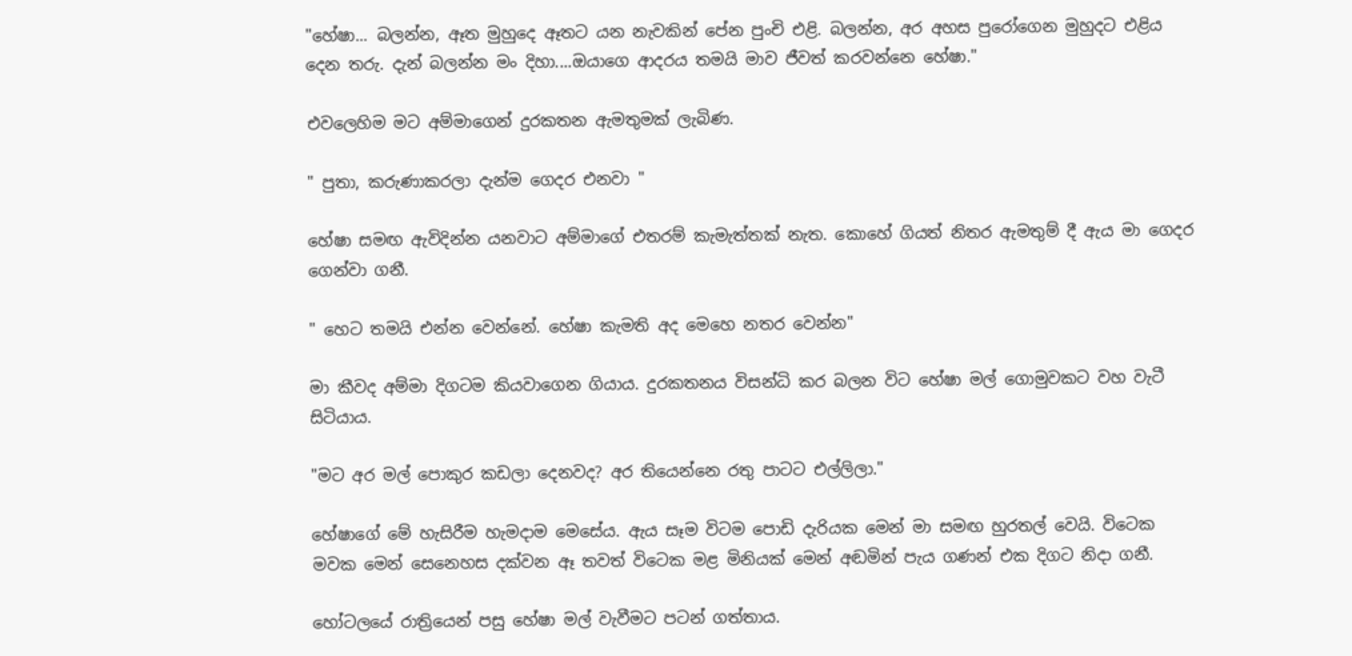"හේෂා... බලන්න, ඈත මුහුදෙ ඈතට යන නැවකින් පේන පුංචි එළි. බලන්න, අර අහස පුරෝගෙන මුහුදට එළිය දෙන තරු. දැන් බලන්න මං දිහා....ඔයාගෙ ආදරය තමයි මාව ජීවත් කරවන්නෙ හේෂා."

එවලෙහිම මට අම්මාගෙන් දුරකතන ඇමතුමක් ලැබිණ.

" පුතා, කරුණාකරලා දැන්ම ගෙදර එනවා "

හේෂා සමඟ ඇවිදින්න යනවාට අම්මාගේ එතරම් කැමැත්තක් නැත. කොහේ ගියත් නිතර ඇමතුම් දී ඇය මා ගෙදර ගෙන්වා ගනී.

" හෙට තමයි එන්න වෙන්නේ. හේෂා කැමති අද මෙහෙ නතර වෙන්න"

මා කීවද අම්මා දිගටම කියවාගෙන ගියාය. දුරකතනය විසන්ධි කර බලන විට හේෂා මල් ගොමුවකට වහ වැටී සිටියාය.

"මට අර මල් පොකුර කඩලා දෙනවද? අර තියෙන්නෙ රතු පාටට එල්ලිලා."

හේෂාගේ මේ හැසිරීම හැමදාම මෙසේය. ඇය සෑම විටම පොඩි දැරියක මෙන් මා සමඟ හුරතල් වෙයි. විටෙක මවක මෙන් සෙනෙහස දක්වන ඈ තවත් විටෙක මළ මිනියක් මෙන් අඬමින් පැය ගණන් එක දිගට නිදා ගනී.

හෝටලයේ රාත්‍රියෙන් පසු හේෂා මල් වැවීමට පටන් ගත්තාය.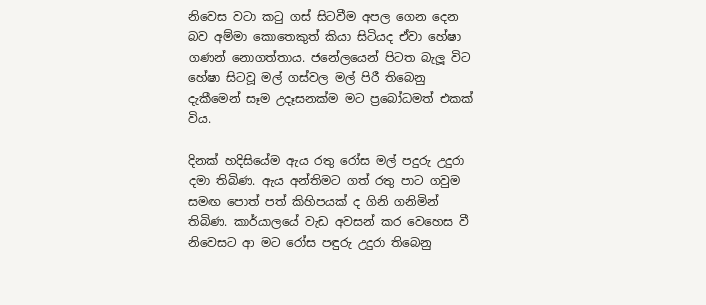නිවෙස වටා කටු ගස් සිටවීම අපල ගෙන දෙන බව අම්මා කොතෙකුත් කියා සිටියද ඒවා හේෂා ගණන් නොගත්තාය. ජනේලයෙන් පිටත බැලූ විට හේෂා සිටවූ මල් ගස්වල මල් පිරී තිබෙනු දැකීමෙන් සෑම උදෑසනක්ම මට ප්‍රබෝධමත් එකක් විය.

දිනක් හදිසියේම ඇය රතු රෝස මල් පදුරු උදුරා දමා තිබිණ. ඇය අන්තිමට ගත් රතු පාට ගවුම සමඟ පොත් පත් කිහිපයක් ද ගිනි ගනිමින් තිබිණ. කාර්යාලයේ වැඩ අවසන් කර වෙහෙස වී නිවෙසට ආ මට රෝස පඳුරු උදුරා තිබෙනු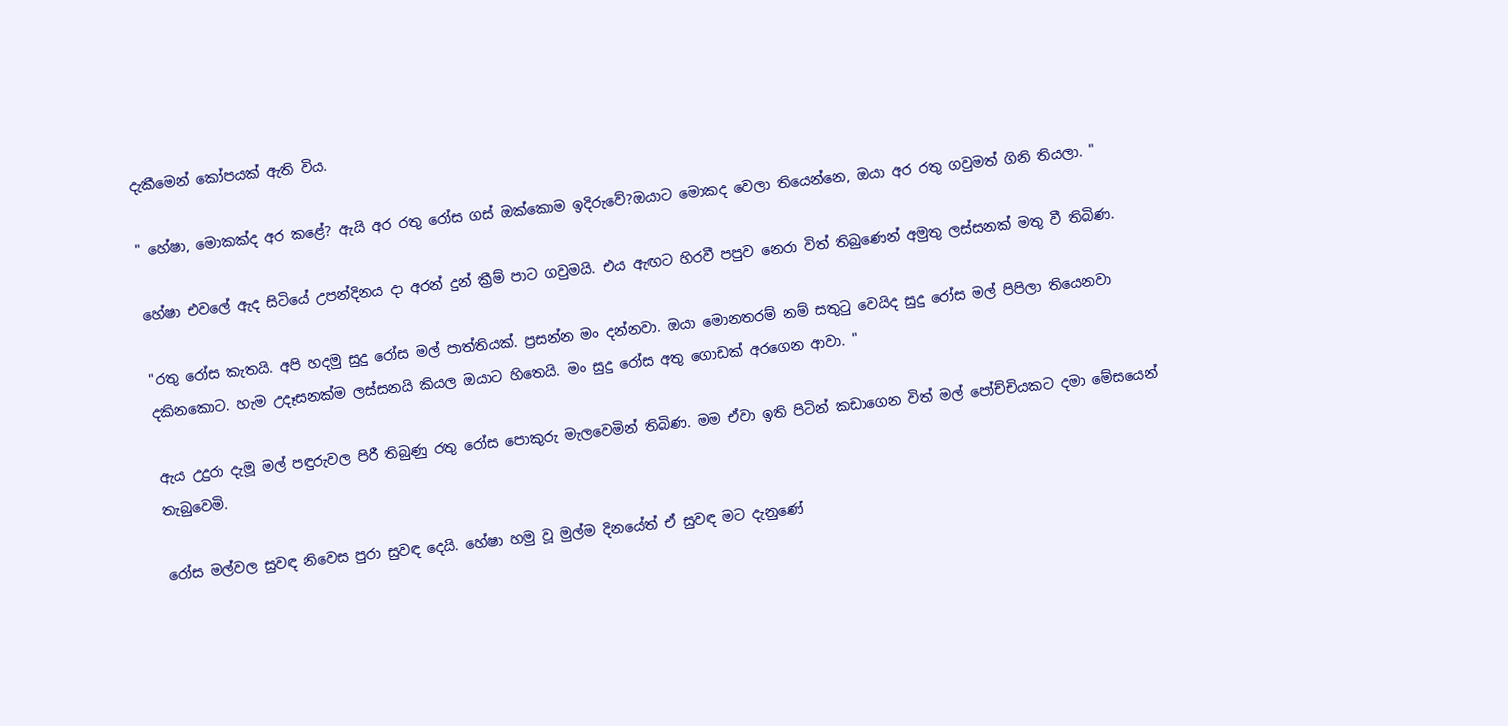දැකීමෙන් කෝපයක් ඇති විය.

" හේෂා, මොකක්ද අර කළේ? ඇයි අර රතු රෝස ගස් ඔක්කොම ඉදිරුවේ?ඔයාට මොකද වෙලා තියෙන්නෙ, ඔයා අර රතු ගවුමත් ගිනි තියලා. "

හේෂා එවලේ ඇද සිටියේ උපන්දිනය දා අරන් දුන් ක්‍රීම් පාට ගවුමයි. එය ඇඟට හිරවී පපුව නෙරා විත් තිබුණෙන් අමුතු ලස්සනක් මතු වී තිබිණ.

"රතු රෝස කැතයි. අපි හදමු සුදු රෝස මල් පාත්තියක්. ප්‍රසන්න මං දන්නවා. ඔයා මොනතරම් නම් සතුටු වෙයිද සුදු රෝස මල් පිපිලා තියෙනවා දකිනකොට. හැම උදෑසනක්ම ලස්සනයි කියල ඔයාට හිතෙයි. මං සුදු රෝස අතු ගොඩක් අරගෙන ආවා. "

ඇය උදුරා දැමූ මල් පඳුරුවල පිරී තිබුණු රතු රෝස පොකුරු මැලවෙමින් තිබිණ. මම ඒවා ඉති පිටින් කඩාගෙන විත් මල් පෝච්චියකට දමා මේසයෙන් තැබුවෙමි.

රෝස මල්වල සුවඳ නිවෙස පුරා සුවඳ දෙයි. හේෂා හමු වූ මුල්ම දිනයේත් ඒ සුවඳ මට දැනුණේ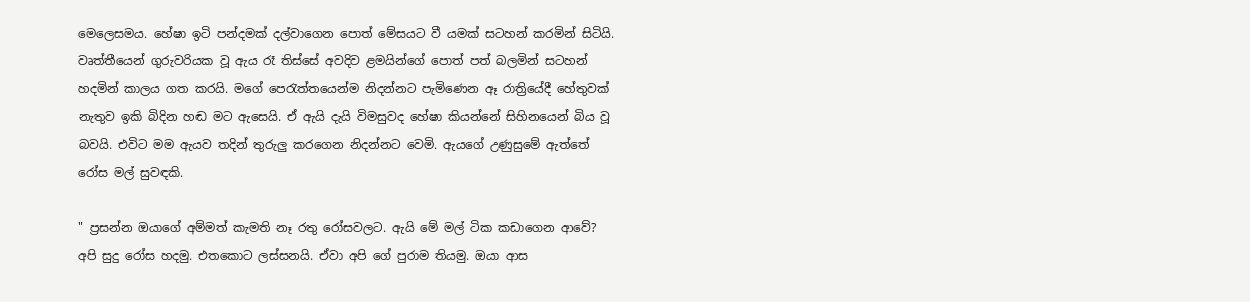මෙලෙසමය. හේෂා ඉටි පන්දමක් දල්වාගෙන පොත් මේසයට වී යමක් සටහන් කරමින් සිටියි. වෘත්තීයෙන් ගුරුවරියක වූ ඇය රෑ තිස්සේ අවදිව ළමයින්ගේ පොත් පත් බලමින් සටහන් හදමින් කාලය ගත කරයි. මගේ පෙරැත්තයෙන්ම නිදන්නට පැමිණෙන ඈ රාත්‍රියේදී හේතුවක් නැතුව ඉකි බිදින හඬ මට ඇසෙයි. ඒ ඇයි දැයි විමසුවද හේෂා කියන්නේ සිහිනයෙන් බිය වූ බවයි. එවිට මම ඇයව තදින් තුරුලු කරගෙන නිදන්නට වෙමි. ඇයගේ උණුසුමේ ඇත්තේ රෝස මල් සුවඳකි.

" ප්‍රසන්න ඔයාගේ අම්මත් කැමති නෑ රතු රෝසවලට. ඇයි මේ මල් ටික කඩාගෙන ආවේ? අපි සුදු රෝස හදමු. එතකොට ලස්සනයි. ඒවා අපි ගේ පුරාම තියමු. ඔයා ආස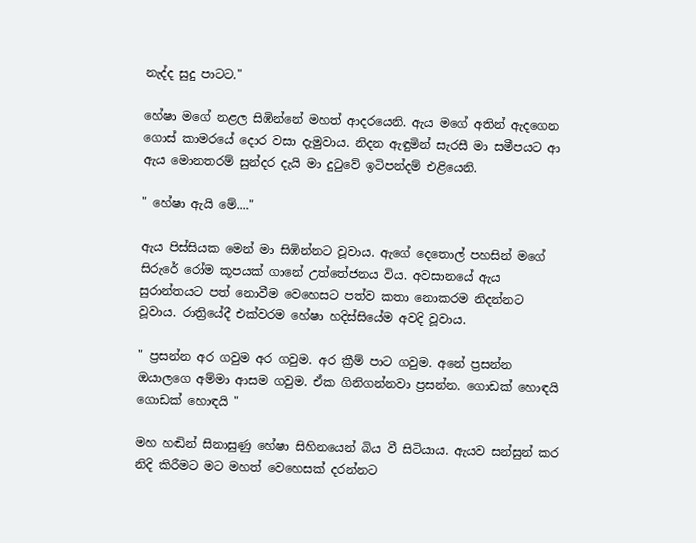නැද්ද සුදු පාටට."

හේෂා මගේ නළල සිඹින්නේ මහත් ආදරයෙනි. ඇය මගේ අතින් ඇදගෙන ගොස් කාමරයේ දොර වසා දැමුවාය. නිදන ඇඳුමින් සැරසී මා සමීපයට ආ ඇය මොනතරම් සුන්දර දැයි මා දුටුවේ ඉටිපන්දම් එළියෙනි.

" හේෂා ඇයි මේ...."

ඇය පිස්සියක මෙන් මා සිඹින්නට වූවාය. ඇගේ දෙතොල් පහසින් මගේ සිරුරේ රෝම කූපයක් ගානේ උත්තේජනය විය. අවසානයේ ඇය සුරාන්තයට පත් නොවීම වෙහෙසට පත්ව කතා නොකරම නිදන්නට වූවාය. රාත්‍රියේදී එක්වරම හේෂා හදිස්සියේම අවදි වූවාය.

" ප්‍රසන්න අර ගවුම අර ගවුම. අර ක්‍රීම් පාට ගවුම. අනේ ප්‍රසන්න ඔයාලගෙ අම්මා ආසම ගවුම. ඒක ගිනිගන්නවා ප්‍රසන්න. ගොඩක් හොඳයි ගොඩක් හොඳයි "

මහ හඬින් සිනාසුණු හේෂා සිහිනයෙන් බිය වී සිටියාය. ඇයව සන්සුන් කර නිදි කිරීමට මට මහත් වෙහෙසක් දරන්නට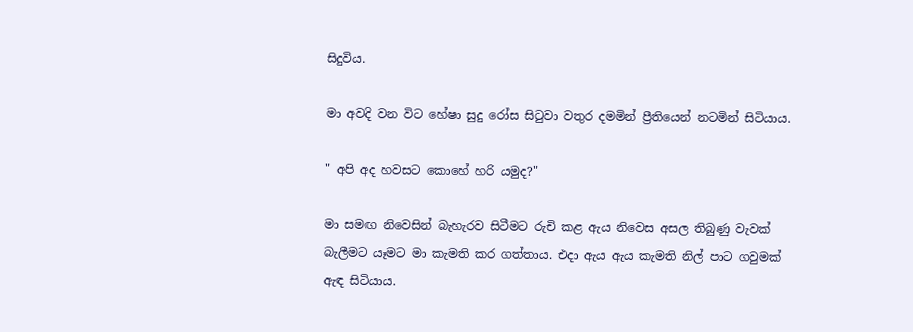සිදුවිය.

මා අවදි වන විට හේෂා සුදු රෝස සිටුවා වතුර දමමින් ප්‍රීතියෙන් නටමින් සිටියාය.

" අපි අද හවසට කොහේ හරි යමුද?"

මා සමඟ නිවෙසින් බැහැරව සිටීමට රුචි කළ ඇය නිවෙස අසල තිබුණු වැවක් බැලීමට යෑමට මා කැමති කර ගත්තාය. එදා ඇය ඇය කැමති නිල් පාට ගවුමක් ඇඳ සිටියාය.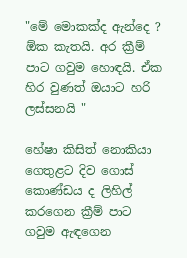"මේ මොකක්ද ඇන්දෙ ? ඕක කැතයි. අර ක්‍රීම් පාට ගවුම හොඳයි. ඒක හිර වුණත් ඔයාට හරි ලස්සනයි "

හේෂා කිසිත් නොකියා ගෙතුළට දිව ගොස් කොණ්ඩය ද ලිහිල් කරගෙන ක්‍රීම් පාට ගවුම ඇඳගෙන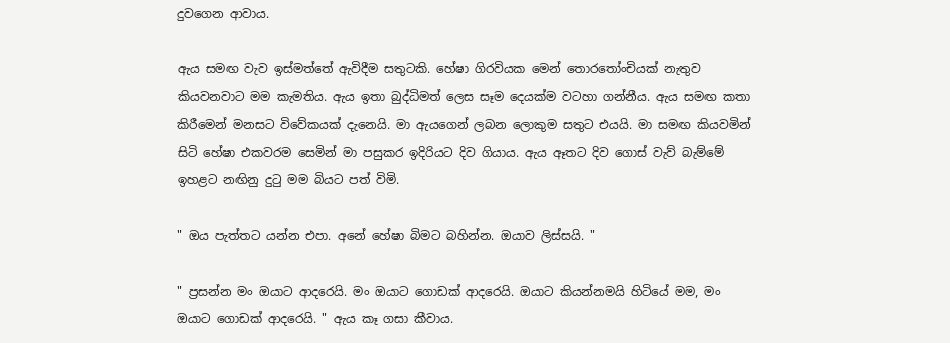දුවගෙන ආවාය.

ඇය සමඟ වැව ඉස්මත්තේ ඇවිදීම සතුටකි. හේෂා ගිරවියක මෙන් තොරතෝංචියක් නැතුව කියවනවාට මම කැමතිය. ඇය ඉතා බුද්ධිමත් ලෙස සෑම දෙයක්ම වටහා ගන්නීය. ඇය සමඟ කතා කිරීමෙන් මනසට විවේකයක් දැනෙයි. මා ඇයගෙන් ලබන ලොකුම සතුට එයයි. මා සමඟ කියවමින් සිටි හේෂා එකවරම සෙමින් මා පසුකර ඉදිරියට දිව ගියාය. ඇය ඈතට දිව ගොස් වැව් බැම්මේ ඉහළට නඟිනු දුටු මම බියට පත් විමි.

" ඔය පැත්තට යන්න එපා. අනේ හේෂා බිමට බහින්න. ඔයාව ලිස්සයි. "

" ප්‍රසන්න මං ඔයාට ආදරෙයි. මං ඔයාට ගොඩක් ආදරෙයි. ඔයාට කියන්නමයි හිටියේ මම, මං ඔයාට ගොඩක් ආදරෙයි. " ඇය කෑ ගසා කීවාය.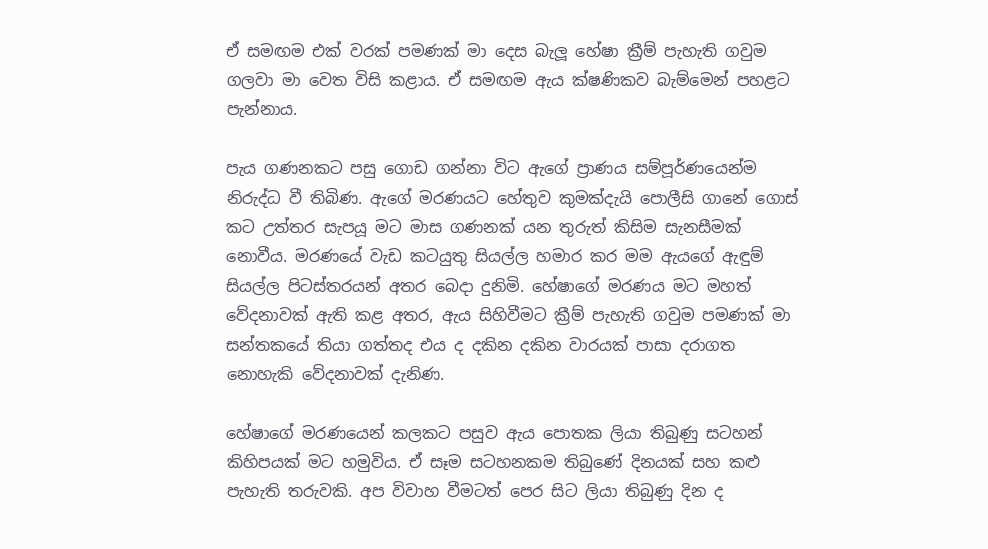ඒ සමඟම එක් වරක් පමණක් මා දෙස බැලූ හේෂා ක්‍රීම් පැහැති ගවුම ගලවා මා වෙත විසි කළාය. ඒ සමඟම ඇය ක්ෂණිකව බැම්මෙන් පහළට පැන්නාය.

පැය ගණනකට පසු ගොඩ ගන්නා විට ඇගේ ප්‍රාණය සම්පූර්ණයෙන්ම නිරුද්ධ වී තිබිණ. ඇගේ මරණයට හේතුව කුමක්දැයි පොලීසි ගානේ ගොස් කට උත්තර සැපයූ මට මාස ගණනක් යන තුරුත් කිසිම සැනසීමක් නොවීය. මරණයේ වැඩ කටයුතු සියල්ල හමාර කර මම ඇයගේ ඇඳුම් සියල්ල පිටස්තරයන් අතර බෙදා දුනිමි. හේෂාගේ මරණය මට මහත් වේදනාවක් ඇති කළ අතර, ඇය සිහිවීමට ක්‍රීම් පැහැති ගවුම පමණක් මා සන්තකයේ තියා ගත්තද එය ද දකින දකින වාරයක් පාසා දරාගත නොහැකි වේදනාවක් දැනිණ.

හේෂාගේ මරණයෙන් කලකට පසුව ඇය පොතක ලියා තිබුණු සටහන් කිහිපයක් මට හමුවිය. ඒ සෑම සටහනකම තිබුණේ දිනයක් සහ කළු පැහැති තරුවකි. අප විවාහ වීමටත් පෙර සිට ලියා තිබුණු දින ද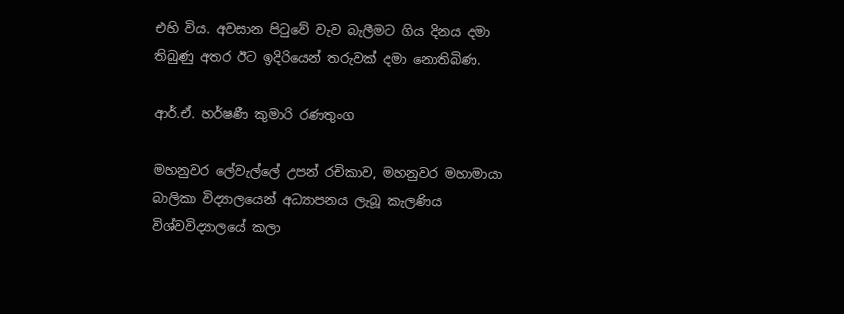එහි විය. අවසාන පිටුවේ වැව බැලීමට ගිය දිනය දමා තිබුණු අතර ඊට ඉදිරියෙන් තරුවක් දමා නොතිබිණ.

ආර්.ඒ. හර්ෂණී කුමාරි රණතුංග

මහනුවර ලේවැල්ලේ උපන් රචිකාව, මහනුවර මහාමායා බාලිකා විද්‍යාලයෙන් අධ්‍යාපනය ලැබූ කැලණිය විශ්වවිද්‍යාලයේ කලා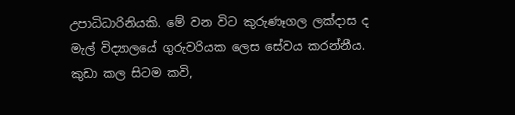උපාධිධාරිනියකි. මේ වන විට කුරුණෑගල ලක්දාස ද මැල් විද්‍යාලයේ ගුරුවරියක ලෙස සේවය කරන්නීය. කුඩා කල සිටම කවි,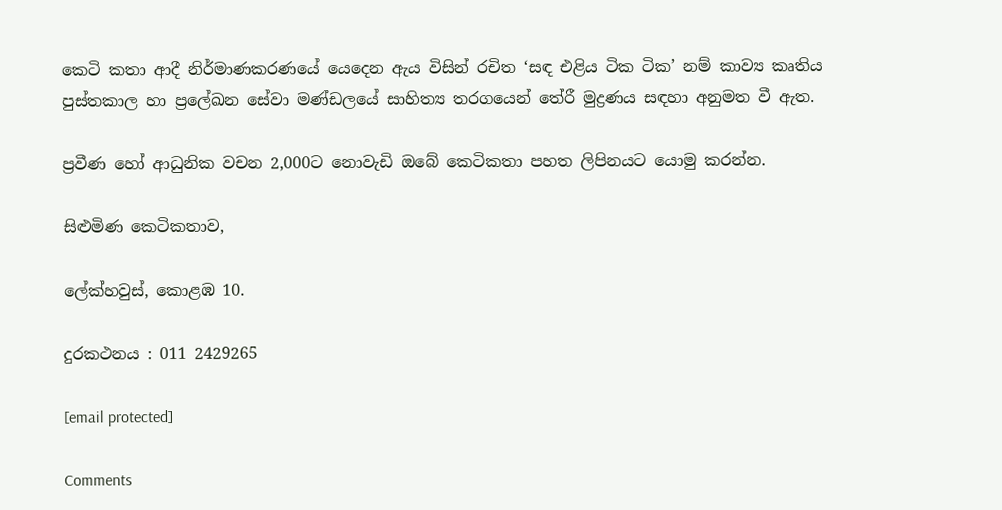කෙටි කතා ආදී නිර්මාණකරණයේ යෙදෙන ඇය විසින් රචිත ‘සඳ එළිය ටික ටික’ නම් කාව්‍ය කෘතිය පුස්තකාල හා ප්‍රලේඛන සේවා මණ්ඩලයේ සාහිත්‍ය තරගයෙන් තේරී මුද්‍රණය සඳහා අනුමත වී ඇත.

ප්‍රවීණ හෝ ආධුනික වචන 2,000ට නොවැඩි ඔබේ කෙටිකතා පහත ලිපිනයට යොමු කරන්න.

සිළුමිණ කෙටිකතාව,

ලේක්හවුස්, කොළඹ 10.

දුරකථනය : 011 2429265

[email protected]

Comments